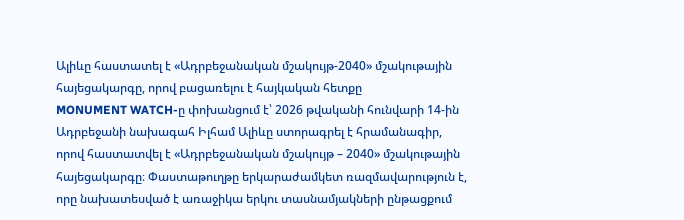Ալիևը հաստատել է «Ադրբեջանական մշակույթ-2040» մշակութային հայեցակարգը, որով բացառելու է հայկական հետքը
MONUMENT WATCH-ը փոխանցում է՝ 2026 թվականի հունվարի 14-ին Ադրբեջանի նախագահ Իլհամ Ալիևը ստորագրել է հրամանագիր, որով հաստատվել է «Ադրբեջանական մշակույթ – 2040» մշակութային հայեցակարգը։ Փաստաթուղթը երկարաժամկետ ռազմավարություն է, որը նախատեսված է առաջիկա երկու տասնամյակների ընթացքում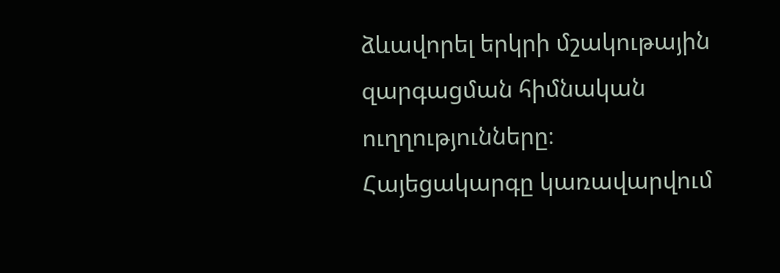ձևավորել երկրի մշակութային զարգացման հիմնական ուղղությունները։
Հայեցակարգը կառավարվում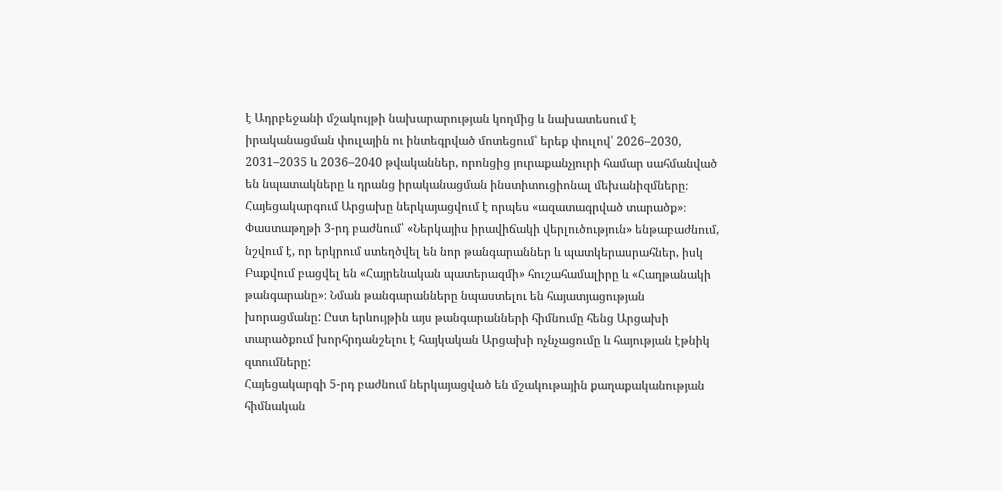է Ադրբեջանի մշակույթի նախարարության կողմից և նախատեսում է իրականացման փուլային ու ինտեգրված մոտեցում՝ երեք փուլով՝ 2026–2030, 2031–2035 և 2036–2040 թվականներ, որոնցից յուրաքանչյուրի համար սահմանված են նպատակները և դրանց իրականացման ինստիտուցիոնալ մեխանիզմները։ Հայեցակարգում Արցախը ներկայացվում է որպես «ազատագրված տարածք»։
Փաստաթղթի 3-րդ բաժնում՝ «Ներկայիս իրավիճակի վերլուծություն» ենթաբաժնում, նշվում է, որ երկրում ստեղծվել են նոր թանգարաններ և պատկերասրահներ, իսկ Բաքվում բացվել են «Հայրենական պատերազմի» հուշահամալիրը և «Հաղթանակի թանգարանը»։ Նման թանգարանները նպաստելու են հայատյացության խորացմանը: Ըստ երևույթին այս թանգարանների հիմնումը հենց Արցախի տարածքում խորհրդանշելու է հայկական Արցախի ոչնչացումը և հայության էթնիկ զտումները:
Հայեցակարգի 5-րդ բաժնում ներկայացված են մշակութային քաղաքականության հիմնական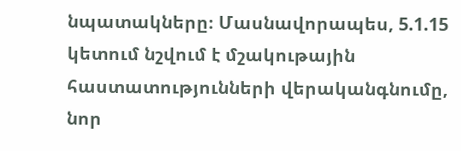նպատակները։ Մասնավորապես, 5.1.15 կետում նշվում է մշակութային հաստատությունների վերականգնումը, նոր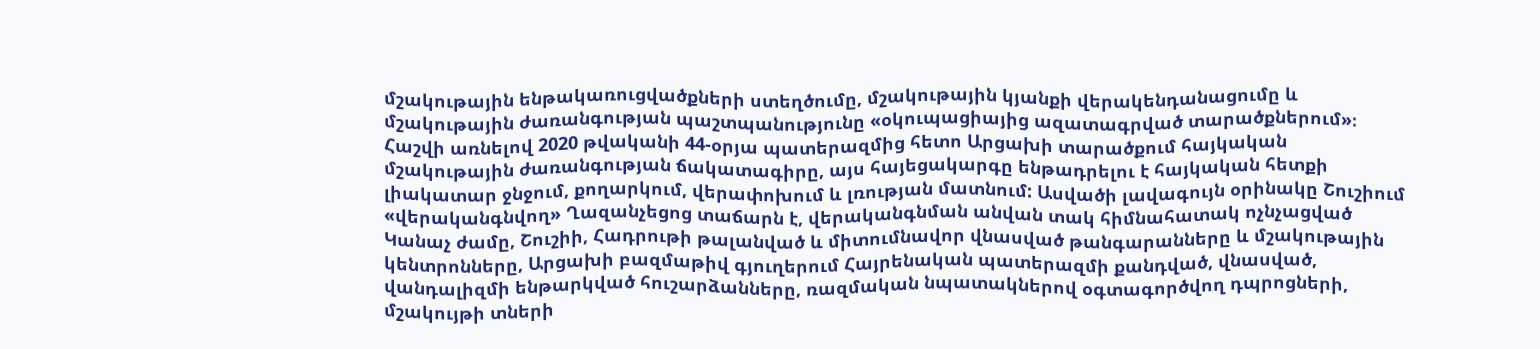մշակութային ենթակառուցվածքների ստեղծումը, մշակութային կյանքի վերակենդանացումը և մշակութային ժառանգության պաշտպանությունը «օկուպացիայից ազատագրված տարածքներում»։
Հաշվի առնելով 2020 թվականի 44-օրյա պատերազմից հետո Արցախի տարածքում հայկական մշակութային ժառանգության ճակատագիրը, այս հայեցակարգը ենթադրելու է հայկական հետքի լիակատար ջնջում, քողարկում, վերափոխում և լռության մատնում: Ասվածի լավագույն օրինակը Շուշիում «վերականգնվող» Ղազանչեցոց տաճարն է, վերականգնման անվան տակ հիմնահատակ ոչնչացված Կանաչ ժամը, Շուշիի, Հադրութի թալանված և միտումնավոր վնասված թանգարանները և մշակութային կենտրոնները, Արցախի բազմաթիվ գյուղերում Հայրենական պատերազմի քանդված, վնասված, վանդալիզմի ենթարկված հուշարձանները, ռազմական նպատակներով օգտագործվող դպրոցների, մշակույթի տների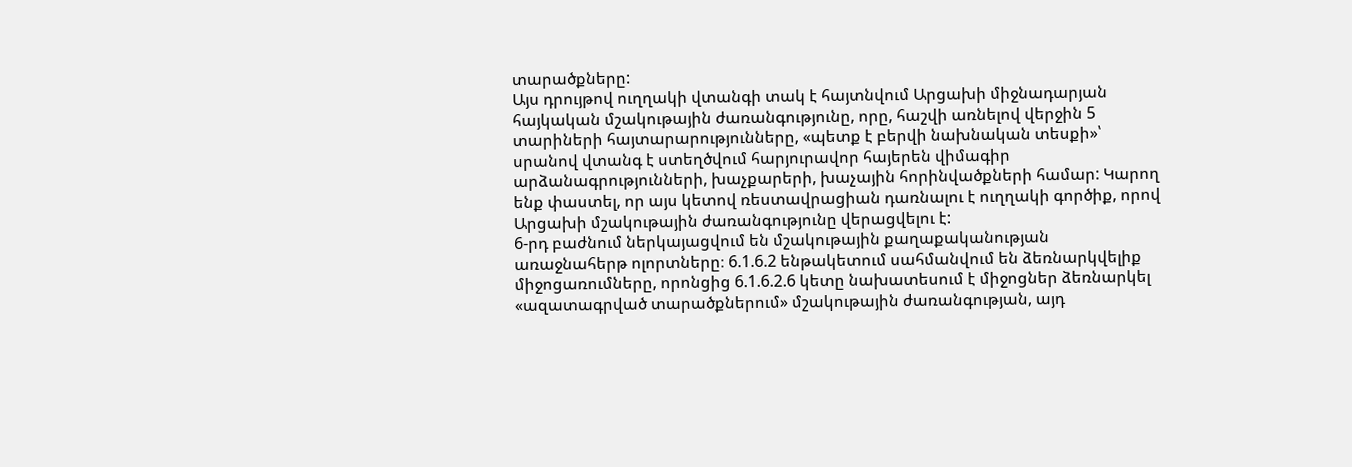տարածքները:
Այս դրույթով ուղղակի վտանգի տակ է հայտնվում Արցախի միջնադարյան հայկական մշակութային ժառանգությունը, որը, հաշվի առնելով վերջին 5 տարիների հայտարարությունները, «պետք է բերվի նախնական տեսքի»՝ սրանով վտանգ է ստեղծվում հարյուրավոր հայերեն վիմագիր արձանագրությունների, խաչքարերի, խաչային հորինվածքների համար: Կարող ենք փաստել, որ այս կետով ռեստավրացիան դառնալու է ուղղակի գործիք, որով Արցախի մշակութային ժառանգությունը վերացվելու է:
6-րդ բաժնում ներկայացվում են մշակութային քաղաքականության առաջնահերթ ոլորտները։ 6.1.6.2 ենթակետում սահմանվում են ձեռնարկվելիք միջոցառումները, որոնցից 6.1.6.2.6 կետը նախատեսում է միջոցներ ձեռնարկել «ազատագրված տարածքներում» մշակութային ժառանգության, այդ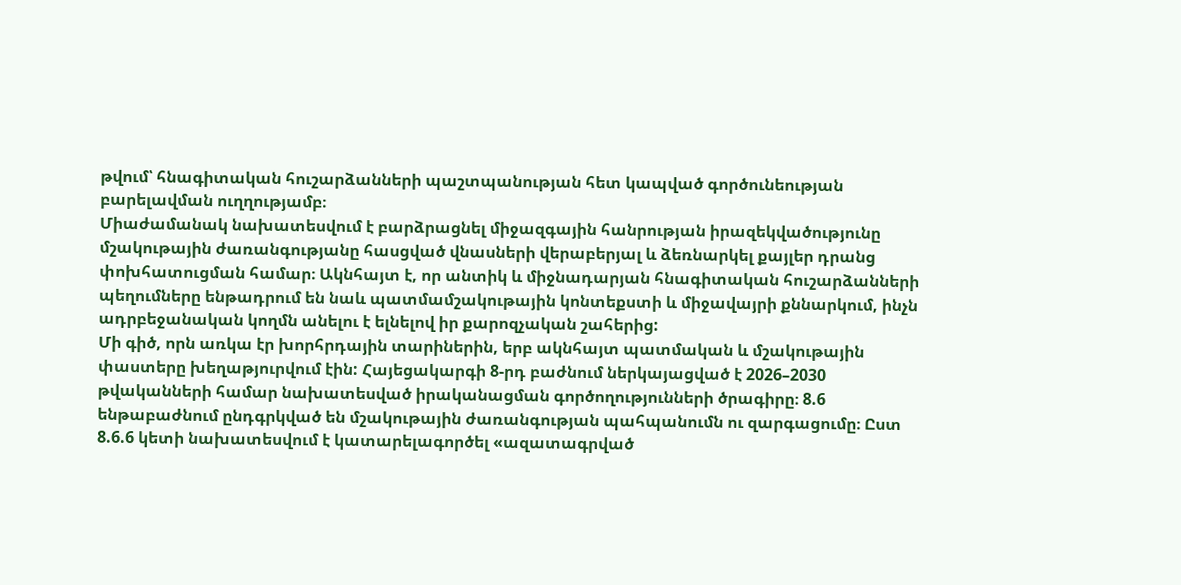թվում՝ հնագիտական հուշարձանների պաշտպանության հետ կապված գործունեության բարելավման ուղղությամբ։
Միաժամանակ նախատեսվում է բարձրացնել միջազգային հանրության իրազեկվածությունը մշակութային ժառանգությանը հասցված վնասների վերաբերյալ և ձեռնարկել քայլեր դրանց փոխհատուցման համար։ Ակնհայտ է, որ անտիկ և միջնադարյան հնագիտական հուշարձանների պեղումները ենթադրում են նաև պատմամշակութային կոնտեքստի և միջավայրի քննարկում, ինչն ադրբեջանական կողմն անելու է ելնելով իր քարոզչական շահերից:
Մի գիծ, որն առկա էր խորհրդային տարիներին, երբ ակնհայտ պատմական և մշակութային փաստերը խեղաթյուրվում էին: Հայեցակարգի 8-րդ բաժնում ներկայացված է 2026–2030 թվականների համար նախատեսված իրականացման գործողությունների ծրագիրը։ 8.6 ենթաբաժնում ընդգրկված են մշակութային ժառանգության պահպանումն ու զարգացումը։ Ըստ 8.6.6 կետի նախատեսվում է կատարելագործել «ազատագրված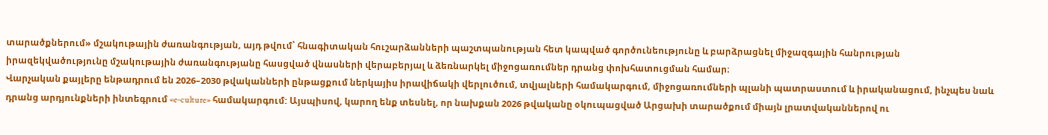տարածքներում» մշակութային ժառանգության, այդ թվում՝ հնագիտական հուշարձանների պաշտպանության հետ կապված գործունեությունը և բարձրացնել միջազգային հանրության իրազեկվածությունը մշակութային ժառանգությանը հասցված վնասների վերաբերյալ և ձեռնարկել միջոցառումներ դրանց փոխհատուցման համար։
Վարչական քայլերը ենթադրում են 2026–2030 թվականների ընթացքում ներկայիս իրավիճակի վերլուծում, տվյալների համակարգում, միջոցառումների պլանի պատրաստում և իրականացում, ինչպես նաև դրանց արդյունքների ինտեգրում «e‑culture» համակարգում: Այսպիսով, կարող ենք տեսնել, որ նախքան 2026 թվականը օկուպացված Արցախի տարածքում միայն լրատվականներով ու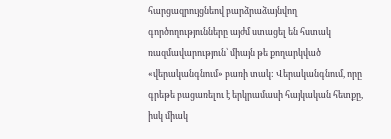հարցազրույցնեով բարձրաձայնվող գործողությունները այժմ ստացել են հստակ ռազմավարություն՝ միայն թե քողարկված «վերականգնում» բառի տակ: Վերականգնում, որը գրեթե բացառելու է երկրամասի հայկական հետքը, իսկ միակ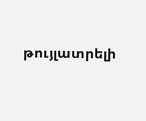թույլատրելի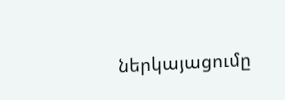ներկայացումը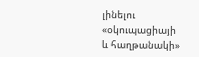լինելու «օկուպացիայի և հաղթանակի»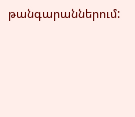թանգարաններում: